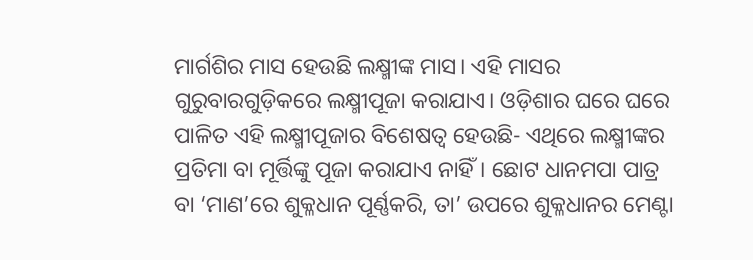ମାର୍ଗଶିର ମାସ ହେଉଛି ଲକ୍ଷ୍ମୀଙ୍କ ମାସ। ଏହି ମାସର ଗୁରୁବାରଗୁଡ଼ିକରେ ଲକ୍ଷ୍ମୀପୂଜା କରାଯାଏ। ଓଡ଼ିଶାର ଘରେ ଘରେ ପାଳିତ ଏହି ଲକ୍ଷ୍ମୀପୂଜାର ବିଶେଷତ୍ୱ ହେଉଛି- ଏଥିରେ ଲକ୍ଷ୍ମୀଙ୍କର ପ୍ରତିମା ବା ମୂର୍ତ୍ତିଙ୍କୁ ପୂଜା କରାଯାଏ ନାହିଁ। ଛୋଟ ଧାନମପା ପାତ୍ର ବା ‘ମାଣ’ରେ ଶୁକ୍ଳଧାନ ପୂର୍ଣ୍ଣକରି, ତା’ ଉପରେ ଶୁକ୍ଳଧାନର ମେଣ୍ଟା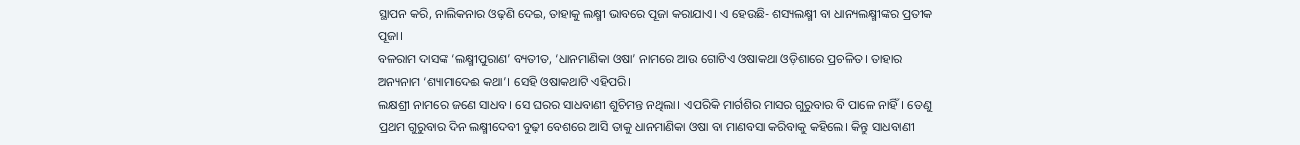ସ୍ଥାପନ କରି, ନାଲିକନାର ଓଢ଼ଣି ଦେଇ, ତାହାକୁ ଲକ୍ଷ୍ମୀ ଭାବରେ ପୂଜା କରାଯାଏ। ଏ ହେଉଛି- ଶସ୍ୟଲକ୍ଷ୍ମୀ ବା ଧାନ୍ୟଲକ୍ଷ୍ମୀଙ୍କର ପ୍ରତୀକ ପୂଜା।
ବଳରାମ ଦାସଙ୍କ ‘ଲକ୍ଷ୍ମୀପୁରାଣ’ ବ୍ୟତୀତ, ‘ଧାନମାଣିକା ଓଷା’ ନାମରେ ଆଉ ଗୋଟିଏ ଓଷାକଥା ଓଡ଼ିଶାରେ ପ୍ରଚଳିତ। ତାହାର ଅନ୍ୟନାମ ‘ଶ୍ୟାମାଦେଈ କଥା’। ସେହି ଓଷାକଥାଟି ଏହିପରି।
ଲକ୍ଷଶ୍ରୀ ନାମରେ ଜଣେ ସାଧବ। ସେ ଘରର ସାଧବାଣୀ ଶୁଚିମନ୍ତ ନଥିଲା। ଏପରିକି ମାର୍ଗଶିର ମାସର ଗୁରୁବାର ବି ପାଳେ ନାହିଁ। ତେଣୁ ପ୍ରଥମ ଗୁରୁବାର ଦିନ ଲକ୍ଷ୍ମୀଦେବୀ ବୁଢ଼ୀ ବେଶରେ ଆସି ତାକୁ ଧାନମାଣିକା ଓଷା ବା ମାଣବସା କରିବାକୁ କହିଲେ। କିନ୍ତୁ ସାଧବାଣୀ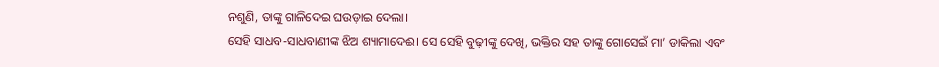ନଶୁଣି, ତାଙ୍କୁ ଗାଳିଦେଇ ଘଉଡ଼ାଇ ଦେଲା।
ସେହି ସାଧବ-ସାଧବାଣୀଙ୍କ ଝିଅ ଶ୍ୟାମାଦେଈ। ସେ ସେହି ବୁଢ଼ୀଙ୍କୁ ଦେଖି, ଭକ୍ତିର ସହ ତାଙ୍କୁ ଗୋସେଇଁ ମା’ ଡାକିଲା ଏବଂ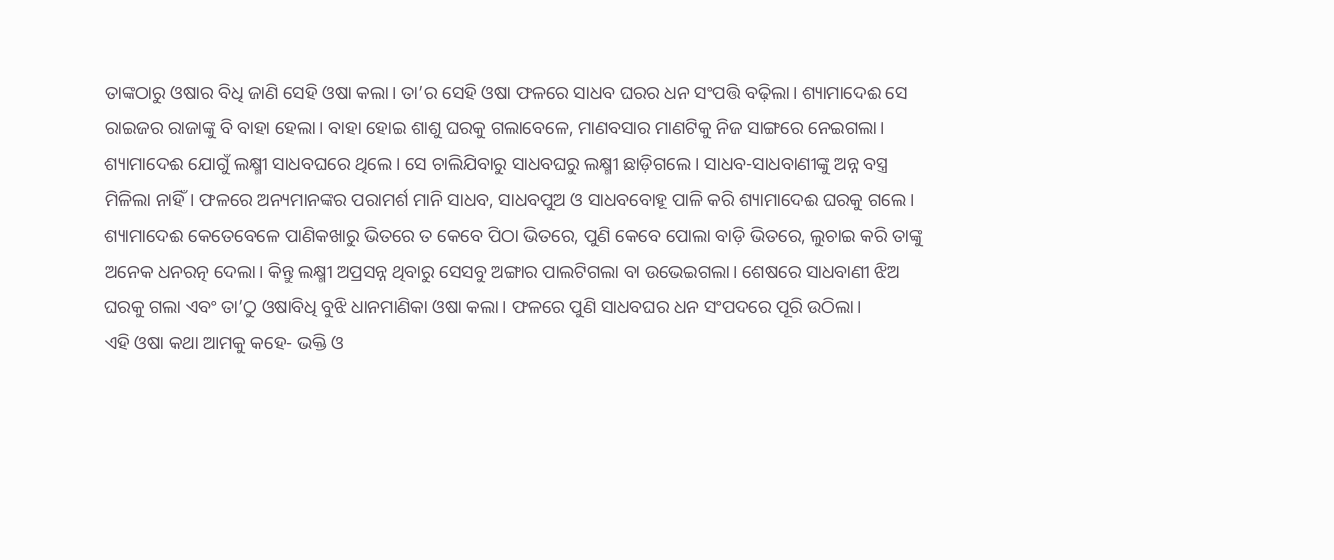ତାଙ୍କଠାରୁ ଓଷାର ବିଧି ଜାଣି ସେହି ଓଷା କଲା। ତା’ର ସେହି ଓଷା ଫଳରେ ସାଧବ ଘରର ଧନ ସଂପତ୍ତି ବଢ଼ିଲା। ଶ୍ୟାମାଦେଈ ସେ ରାଇଜର ରାଜାଙ୍କୁ ବି ବାହା ହେଲା। ବାହା ହୋଇ ଶାଶୁ ଘରକୁ ଗଲାବେଳେ, ମାଣବସାର ମାଣଟିକୁ ନିଜ ସାଙ୍ଗରେ ନେଇଗଲା।
ଶ୍ୟାମାଦେଈ ଯୋଗୁଁ ଲକ୍ଷ୍ମୀ ସାଧବଘରେ ଥିଲେ। ସେ ଚାଲିଯିବାରୁ ସାଧବଘରୁ ଲକ୍ଷ୍ମୀ ଛାଡ଼ିଗଲେ। ସାଧବ-ସାଧବାଣୀଙ୍କୁ ଅନ୍ନ ବସ୍ତ୍ର ମିଳିଲା ନାହିଁ। ଫଳରେ ଅନ୍ୟମାନଙ୍କର ପରାମର୍ଶ ମାନି ସାଧବ, ସାଧବପୁଅ ଓ ସାଧବବୋହୂ ପାଳି କରି ଶ୍ୟାମାଦେଈ ଘରକୁ ଗଲେ। ଶ୍ୟାମାଦେଈ କେତେବେଳେ ପାଣିକଖାରୁ ଭିତରେ ତ କେବେ ପିଠା ଭିତରେ, ପୁଣି କେବେ ପୋଲା ବାଡ଼ି ଭିତରେ, ଲୁଚାଇ କରି ତାଙ୍କୁ ଅନେକ ଧନରତ୍ନ ଦେଲା। କିନ୍ତୁ ଲକ୍ଷ୍ମୀ ଅପ୍ରସନ୍ନ ଥିବାରୁ ସେସବୁ ଅଙ୍ଗାର ପାଲଟିଗଲା ବା ଉଭେଇଗଲା। ଶେଷରେ ସାଧବାଣୀ ଝିଅ ଘରକୁ ଗଲା ଏବଂ ତା’ଠୁ ଓଷାବିଧି ବୁଝି ଧାନମାଣିକା ଓଷା କଲା। ଫଳରେ ପୁଣି ସାଧବଘର ଧନ ସଂପଦରେ ପୂରି ଉଠିଲା।
ଏହି ଓଷା କଥା ଆମକୁ କହେ- ଭକ୍ତି ଓ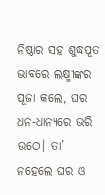ନିଷ୍ଠାର ସହ ଶୁଦ୍ଧପୂତ ଭାବରେ ଲକ୍ଷ୍ମୀଙ୍କର ପୂଜା କଲେ, ଘର ଧନ-ଧାନ୍ୟରେ ଭରି ଉଠେ। ତା’ ନହେଲେ ଘର ଓ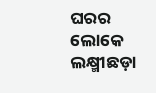ଘରର ଲୋକେ ଲକ୍ଷ୍ମୀଛଡ଼ା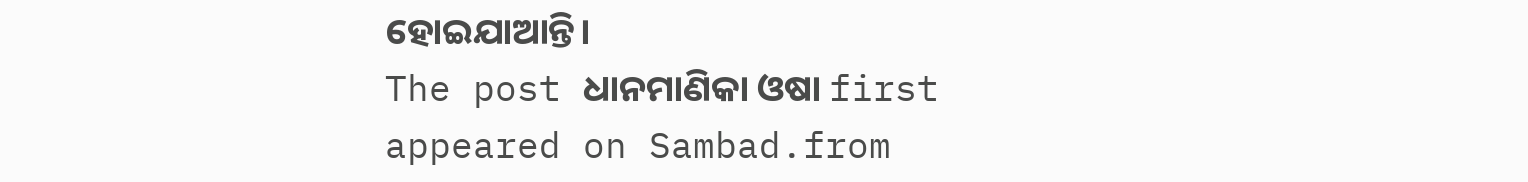ହୋଇଯାଆନ୍ତି।
The post ଧାନମାଣିକା ଓଷା first appeared on Sambad.from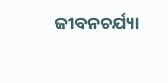ଜୀବନଚର୍ଯ୍ୟା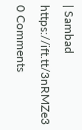| Sambad https://ift.tt/3nRMZe3
0 Comments